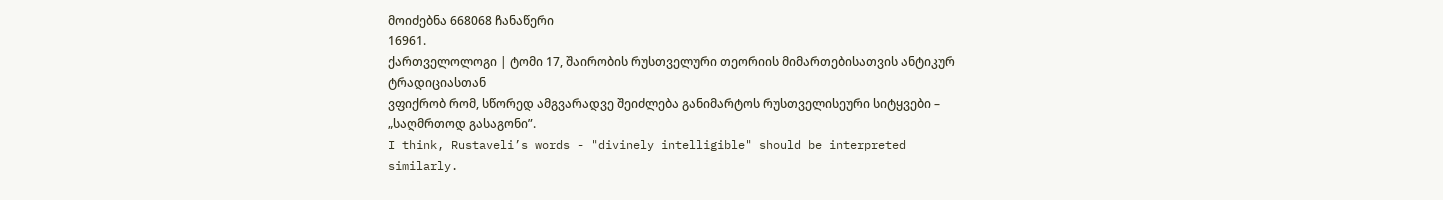მოიძებნა 668068 ჩანაწერი
16961.
ქართველოლოგი | ტომი 17, შაირობის რუსთველური თეორიის მიმართებისათვის ანტიკურ ტრადიციასთან
ვფიქრობ რომ, სწორედ ამგვარადვე შეიძლება განიმარტოს რუსთველისეური სიტყვები – „საღმრთოდ გასაგონი”.
I think, Rustaveli’s words - "divinely intelligible" should be interpreted similarly.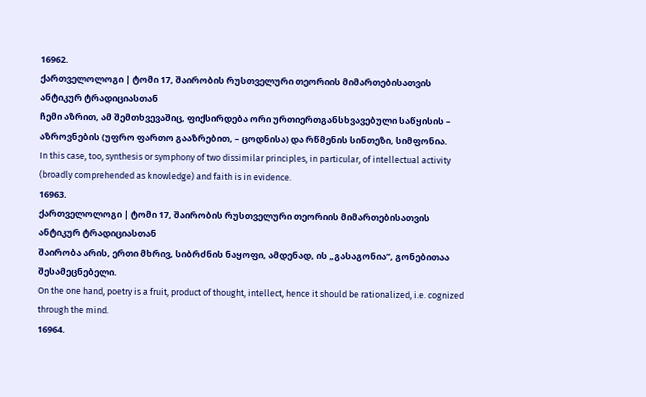16962.
ქართველოლოგი | ტომი 17, შაირობის რუსთველური თეორიის მიმართებისათვის ანტიკურ ტრადიციასთან
ჩემი აზრით, ამ შემთხვევაშიც, ფიქსირდება ორი ურთიერთგანსხვავებული საწყისის – აზროვნების (უფრო ფართო გააზრებით, – ცოდნისა) და რწმენის სინთეზი, სიმფონია.
In this case, too, synthesis or symphony of two dissimilar principles, in particular, of intellectual activity (broadly comprehended as knowledge) and faith is in evidence.
16963.
ქართველოლოგი | ტომი 17, შაირობის რუსთველური თეორიის მიმართებისათვის ანტიკურ ტრადიციასთან
შაირობა არის, ერთი მხრივ, სიბრძნის ნაყოფი, ამდენად, ის „გასაგონია”, გონებითაა შესამეცნებელი.
On the one hand, poetry is a fruit, product of thought, intellect, hence it should be rationalized, i.e. cognized through the mind.
16964.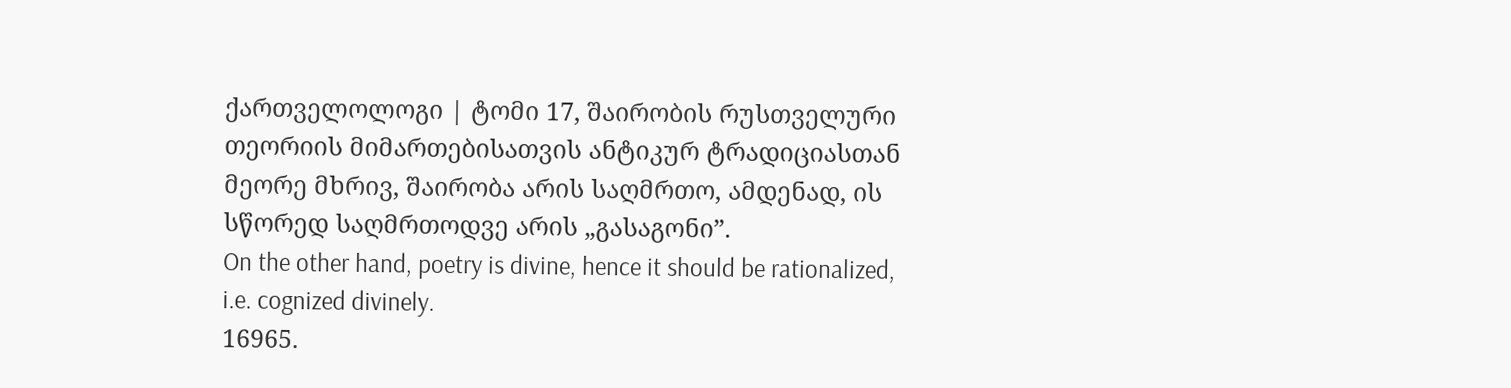ქართველოლოგი | ტომი 17, შაირობის რუსთველური თეორიის მიმართებისათვის ანტიკურ ტრადიციასთან
მეორე მხრივ, შაირობა არის საღმრთო, ამდენად, ის სწორედ საღმრთოდვე არის „გასაგონი”.
On the other hand, poetry is divine, hence it should be rationalized, i.e. cognized divinely.
16965.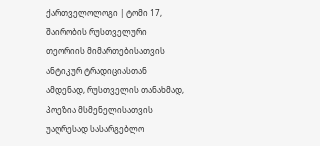ქართველოლოგი | ტომი 17, შაირობის რუსთველური თეორიის მიმართებისათვის ანტიკურ ტრადიციასთან
ამდენად, რუსთველის თანახმად, პოეზია მსმენელისათვის უაღრესად სასარგებლო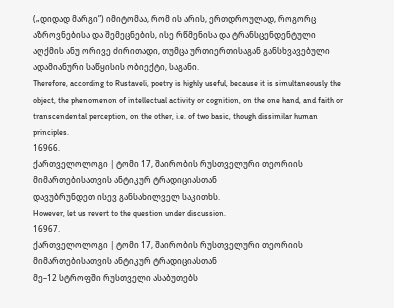(„დიდად მარგი”) იმიტომაა, რომ ის არის, ერთდროულად, როგორც აზროვნებისა და შემეცნების, ისე რწმენისა და ტრანსცენდენტული აღქმის ანუ ორივე ძირითადი, თუმცა ურთიერთისაგან განსხვავებული ადამიანური საწყისის ობიექტი, საგანი.
Therefore, according to Rustaveli, poetry is highly useful, because it is simultaneously the object, the phenomenon of intellectual activity or cognition, on the one hand, and faith or transcendental perception, on the other, i.e. of two basic, though dissimilar human principles.
16966.
ქართველოლოგი | ტომი 17, შაირობის რუსთველური თეორიის მიმართებისათვის ანტიკურ ტრადიციასთან
დავუბრუნდეთ ისევ განსახილველ საკითხს.
However, let us revert to the question under discussion.
16967.
ქართველოლოგი | ტომი 17, შაირობის რუსთველური თეორიის მიმართებისათვის ანტიკურ ტრადიციასთან
მე–12 სტროფში რუსთველი ასაბუთებს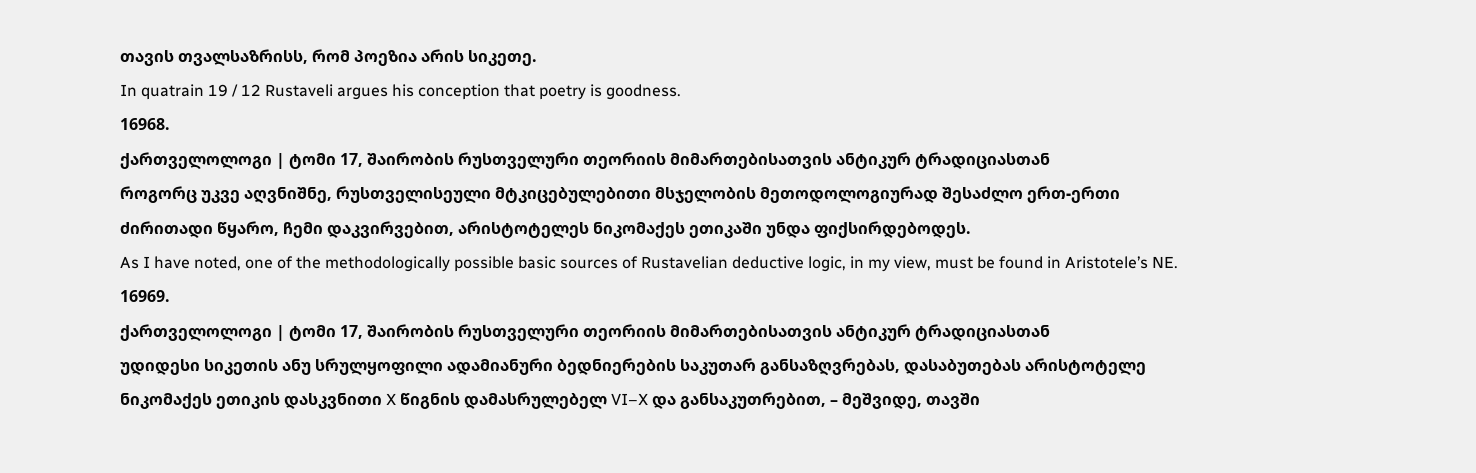თავის თვალსაზრისს, რომ პოეზია არის სიკეთე.
In quatrain 19 / 12 Rustaveli argues his conception that poetry is goodness.
16968.
ქართველოლოგი | ტომი 17, შაირობის რუსთველური თეორიის მიმართებისათვის ანტიკურ ტრადიციასთან
როგორც უკვე აღვნიშნე, რუსთველისეული მტკიცებულებითი მსჯელობის მეთოდოლოგიურად შესაძლო ერთ-ერთი ძირითადი წყარო, ჩემი დაკვირვებით, არისტოტელეს ნიკომაქეს ეთიკაში უნდა ფიქსირდებოდეს.
As I have noted, one of the methodologically possible basic sources of Rustavelian deductive logic, in my view, must be found in Aristotele’s NE.
16969.
ქართველოლოგი | ტომი 17, შაირობის რუსთველური თეორიის მიმართებისათვის ანტიკურ ტრადიციასთან
უდიდესი სიკეთის ანუ სრულყოფილი ადამიანური ბედნიერების საკუთარ განსაზღვრებას, დასაბუთებას არისტოტელე ნიკომაქეს ეთიკის დასკვნითი X წიგნის დამასრულებელ VI–X და განსაკუთრებით, – მეშვიდე, თავში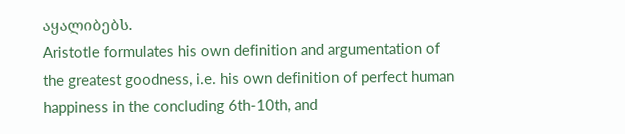აყალიბებს.
Aristotle formulates his own definition and argumentation of the greatest goodness, i.e. his own definition of perfect human happiness in the concluding 6th-10th, and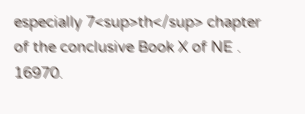especially 7<sup>th</sup> chapter of the conclusive Book X of NE .
16970.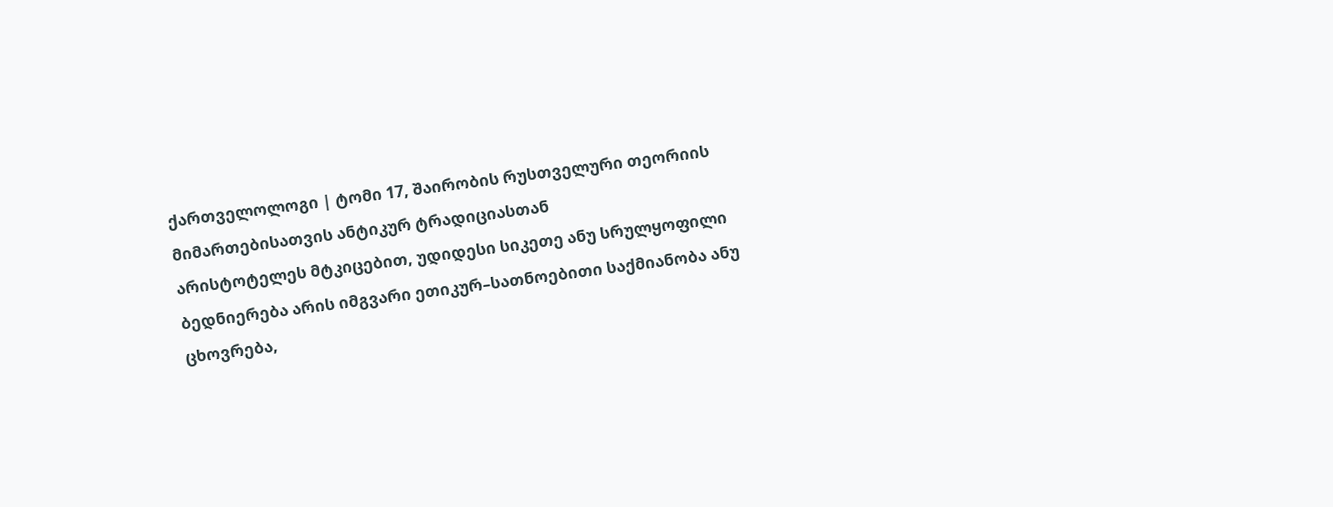ქართველოლოგი | ტომი 17, შაირობის რუსთველური თეორიის მიმართებისათვის ანტიკურ ტრადიციასთან
არისტოტელეს მტკიცებით, უდიდესი სიკეთე ანუ სრულყოფილი ბედნიერება არის იმგვარი ეთიკურ–სათნოებითი საქმიანობა ანუ ცხოვრება,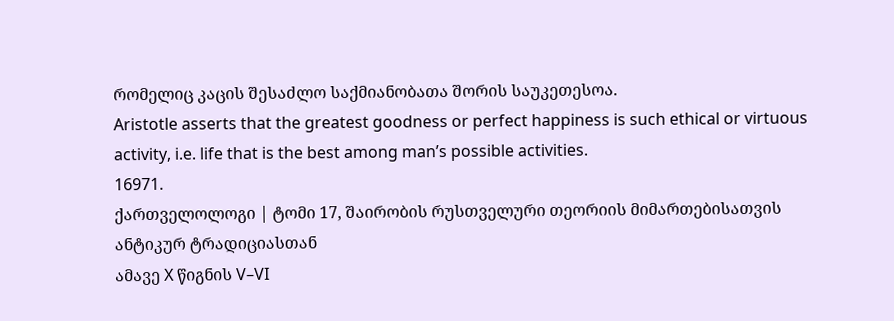რომელიც კაცის შესაძლო საქმიანობათა შორის საუკეთესოა.
Aristotle asserts that the greatest goodness or perfect happiness is such ethical or virtuous activity, i.e. life that is the best among man’s possible activities.
16971.
ქართველოლოგი | ტომი 17, შაირობის რუსთველური თეორიის მიმართებისათვის ანტიკურ ტრადიციასთან
ამავე X წიგნის V–VI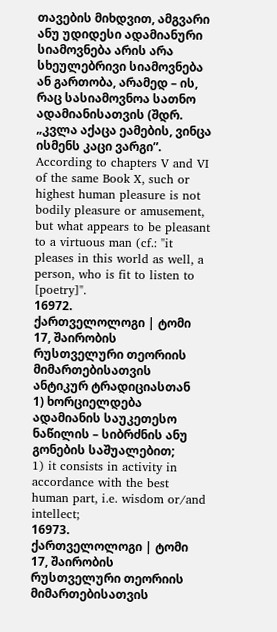თავების მიხდვით, ამგვარი ანუ უდიდესი ადამიანური სიამოვნება არის არა სხეულებრივი სიამოვნება ან გართობა, არამედ – ის, რაც სასიამოვნოა სათნო ადამიანისათვის (შდრ. „კვლა აქაცა ეამების, ვინცა ისმენს კაცი ვარგი”.
According to chapters V and VI of the same Book X, such or highest human pleasure is not bodily pleasure or amusement, but what appears to be pleasant to a virtuous man (cf.: "it pleases in this world as well, a person, who is fit to listen to [poetry]".
16972.
ქართველოლოგი | ტომი 17, შაირობის რუსთველური თეორიის მიმართებისათვის ანტიკურ ტრადიციასთან
1) ხორციელდება ადამიანის საუკეთესო ნაწილის – სიბრძნის ანუ გონების საშუალებით;
1) it consists in activity in accordance with the best human part, i.e. wisdom or/and intellect;
16973.
ქართველოლოგი | ტომი 17, შაირობის რუსთველური თეორიის მიმართებისათვის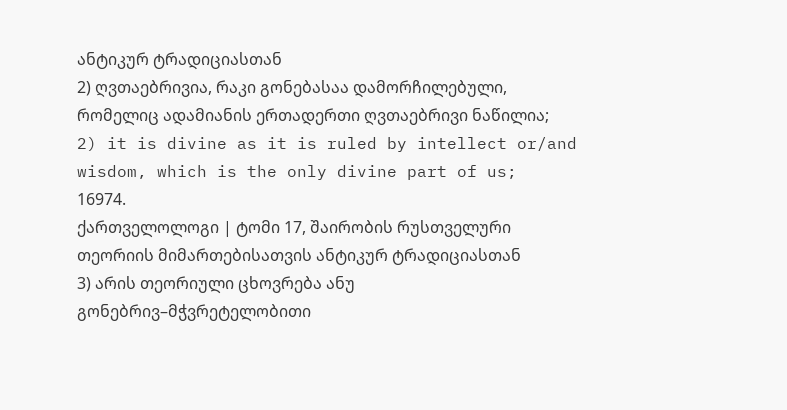ანტიკურ ტრადიციასთან
2) ღვთაებრივია, რაკი გონებასაა დამორჩილებული, რომელიც ადამიანის ერთადერთი ღვთაებრივი ნაწილია;
2) it is divine as it is ruled by intellect or/and wisdom, which is the only divine part of us;
16974.
ქართველოლოგი | ტომი 17, შაირობის რუსთველური თეორიის მიმართებისათვის ანტიკურ ტრადიციასთან
3) არის თეორიული ცხოვრება ანუ გონებრივ–მჭვრეტელობითი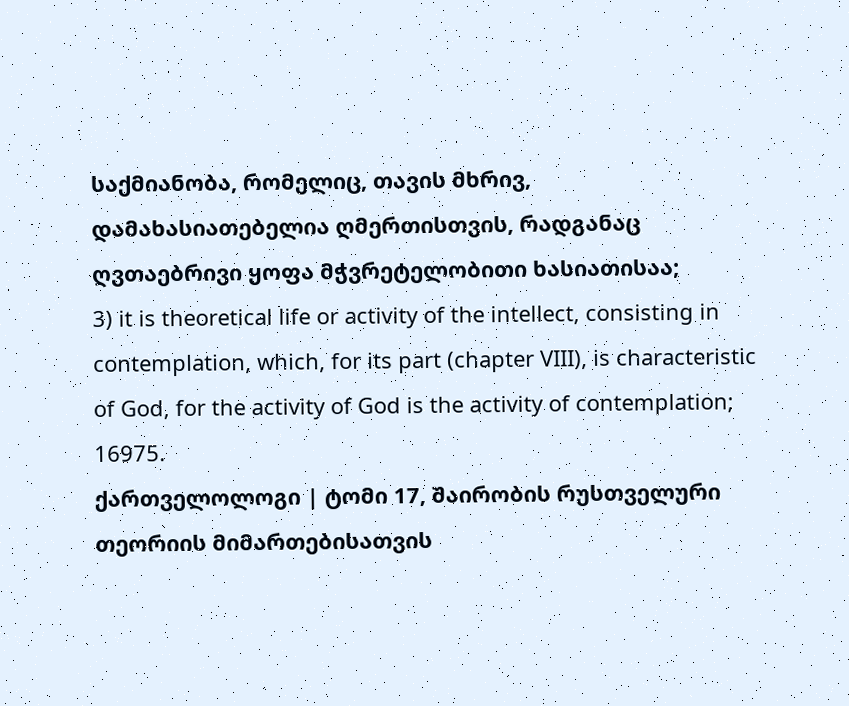საქმიანობა, რომელიც, თავის მხრივ, დამახასიათებელია ღმერთისთვის, რადგანაც ღვთაებრივი ყოფა მჭვრეტელობითი ხასიათისაა;
3) it is theoretical life or activity of the intellect, consisting in contemplation, which, for its part (chapter VIII), is characteristic of God, for the activity of God is the activity of contemplation;
16975.
ქართველოლოგი | ტომი 17, შაირობის რუსთველური თეორიის მიმართებისათვის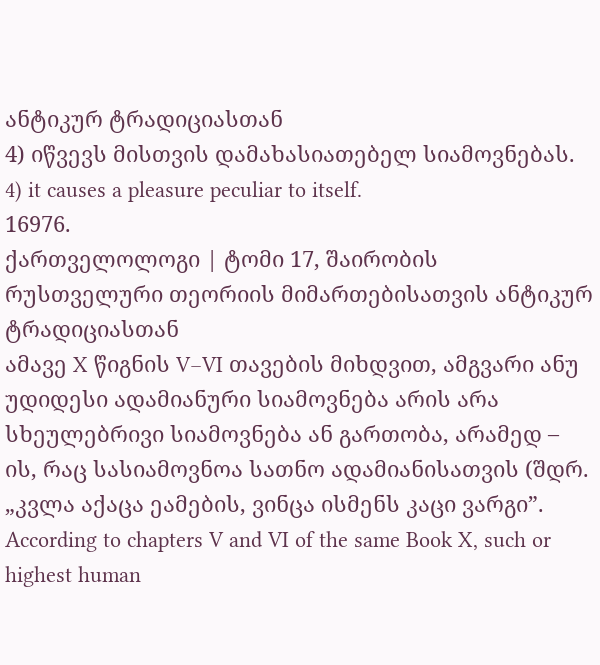ანტიკურ ტრადიციასთან
4) იწვევს მისთვის დამახასიათებელ სიამოვნებას.
4) it causes a pleasure peculiar to itself.
16976.
ქართველოლოგი | ტომი 17, შაირობის რუსთველური თეორიის მიმართებისათვის ანტიკურ ტრადიციასთან
ამავე X წიგნის V–VI თავების მიხდვით, ამგვარი ანუ უდიდესი ადამიანური სიამოვნება არის არა სხეულებრივი სიამოვნება ან გართობა, არამედ – ის, რაც სასიამოვნოა სათნო ადამიანისათვის (შდრ. „კვლა აქაცა ეამების, ვინცა ისმენს კაცი ვარგი”.
According to chapters V and VI of the same Book X, such or highest human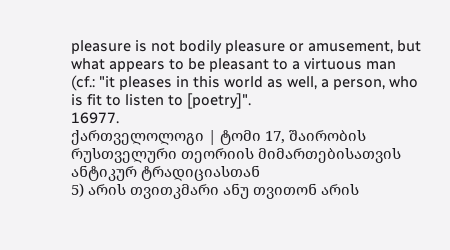pleasure is not bodily pleasure or amusement, but what appears to be pleasant to a virtuous man (cf.: "it pleases in this world as well, a person, who is fit to listen to [poetry]".
16977.
ქართველოლოგი | ტომი 17, შაირობის რუსთველური თეორიის მიმართებისათვის ანტიკურ ტრადიციასთან
5) არის თვითკმარი ანუ თვითონ არის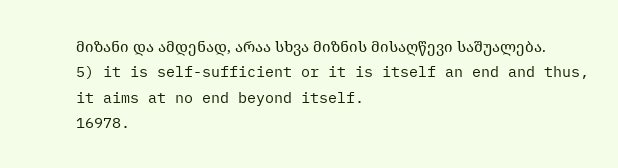მიზანი და ამდენად, არაა სხვა მიზნის მისაღწევი საშუალება.
5) it is self-sufficient or it is itself an end and thus, it aims at no end beyond itself.
16978.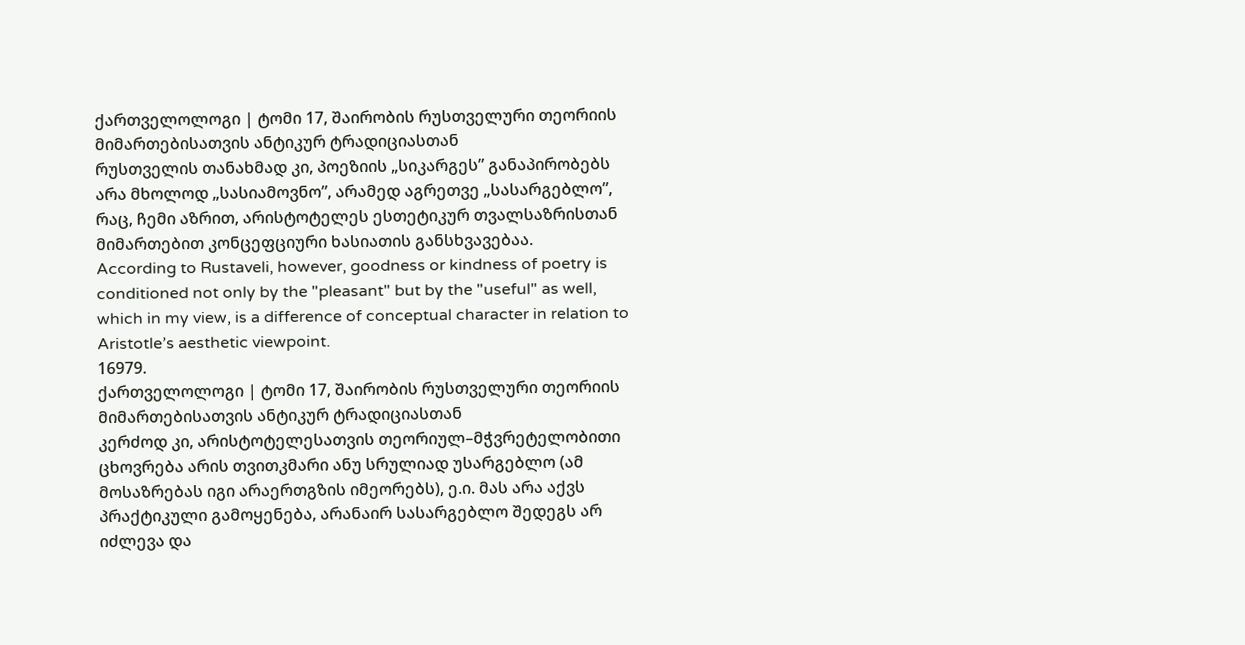ქართველოლოგი | ტომი 17, შაირობის რუსთველური თეორიის მიმართებისათვის ანტიკურ ტრადიციასთან
რუსთველის თანახმად კი, პოეზიის „სიკარგეს” განაპირობებს არა მხოლოდ „სასიამოვნო”, არამედ აგრეთვე „სასარგებლო”, რაც, ჩემი აზრით, არისტოტელეს ესთეტიკურ თვალსაზრისთან მიმართებით კონცეფციური ხასიათის განსხვავებაა.
According to Rustaveli, however, goodness or kindness of poetry is conditioned not only by the "pleasant" but by the "useful" as well, which in my view, is a difference of conceptual character in relation to Aristotle’s aesthetic viewpoint.
16979.
ქართველოლოგი | ტომი 17, შაირობის რუსთველური თეორიის მიმართებისათვის ანტიკურ ტრადიციასთან
კერძოდ კი, არისტოტელესათვის თეორიულ–მჭვრეტელობითი ცხოვრება არის თვითკმარი ანუ სრულიად უსარგებლო (ამ მოსაზრებას იგი არაერთგზის იმეორებს), ე.ი. მას არა აქვს პრაქტიკული გამოყენება, არანაირ სასარგებლო შედეგს არ იძლევა და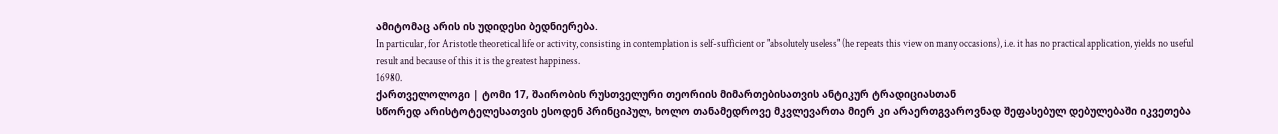ამიტომაც არის ის უდიდესი ბედნიერება.
In particular, for Aristotle theoretical life or activity, consisting in contemplation is self-sufficient or "absolutely useless" (he repeats this view on many occasions), i.e. it has no practical application, yields no useful result and because of this it is the greatest happiness.
16980.
ქართველოლოგი | ტომი 17, შაირობის რუსთველური თეორიის მიმართებისათვის ანტიკურ ტრადიციასთან
სწორედ არისტოტელესათვის ესოდენ პრინციპულ, ხოლო თანამედროვე მკვლევართა მიერ კი არაერთგვაროვნად შეფასებულ დებულებაში იკვეთება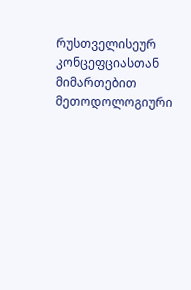რუსთველისეურ კონცეფციასთან მიმართებით მეთოდოლოგიური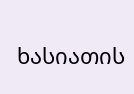ხასიათის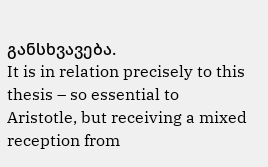განსხვავება.
It is in relation precisely to this thesis – so essential to Aristotle, but receiving a mixed reception from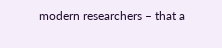modern researchers – that a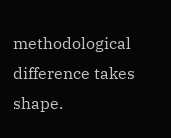methodological difference takes shape.